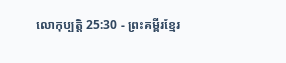លោកុប្បត្តិ 25:30 - ព្រះគម្ពីរខ្មែរ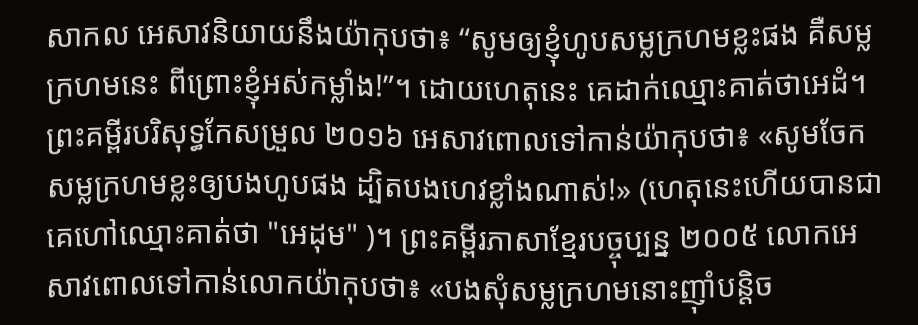សាកល អេសាវនិយាយនឹងយ៉ាកុបថា៖ “សូមឲ្យខ្ញុំហូបសម្លក្រហមខ្លះផង គឺសម្លក្រហមនេះ ពីព្រោះខ្ញុំអស់កម្លាំង!”។ ដោយហេតុនេះ គេដាក់ឈ្មោះគាត់ថាអេដំ។ ព្រះគម្ពីរបរិសុទ្ធកែសម្រួល ២០១៦ អេសាវពោលទៅកាន់យ៉ាកុបថា៖ «សូមចែកសម្លក្រហមខ្លះឲ្យបងហូបផង ដ្បិតបងហេវខ្លាំងណាស់!» (ហេតុនេះហើយបានជាគេហៅឈ្មោះគាត់ថា "អេដុម" )។ ព្រះគម្ពីរភាសាខ្មែរបច្ចុប្បន្ន ២០០៥ លោកអេសាវពោលទៅកាន់លោកយ៉ាកុបថា៖ «បងសុំសម្លក្រហមនោះញ៉ាំបន្តិច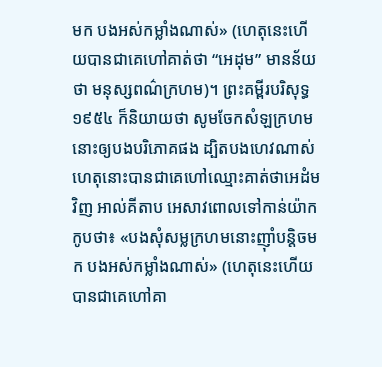មក បងអស់កម្លាំងណាស់» (ហេតុនេះហើយបានជាគេហៅគាត់ថា “អេដុម” មានន័យថា មនុស្សពណ៌ក្រហម)។ ព្រះគម្ពីរបរិសុទ្ធ ១៩៥៤ ក៏និយាយថា សូមចែកសំឡក្រហមនោះឲ្យបងបរិភោគផង ដ្បិតបងហេវណាស់ ហេតុនោះបានជាគេហៅឈ្មោះគាត់ថាអេដំមវិញ អាល់គីតាប អេសាវពោលទៅកាន់យ៉ាកកូបថា៖ «បងសុំសម្លក្រហមនោះញ៉ាំបន្តិចមក បងអស់កម្លាំងណាស់» (ហេតុនេះហើយបានជាគេហៅគា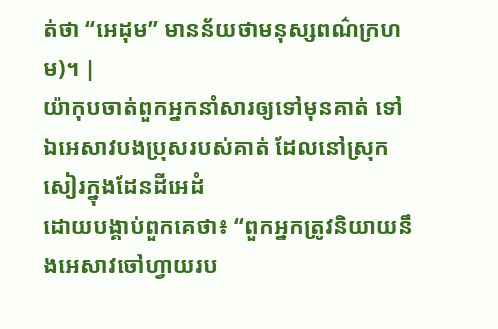ត់ថា “អេដុម” មានន័យថាមនុស្សពណ៌ក្រហម)។ |
យ៉ាកុបចាត់ពួកអ្នកនាំសារឲ្យទៅមុនគាត់ ទៅឯអេសាវបងប្រុសរបស់គាត់ ដែលនៅស្រុកសៀរក្នុងដែនដីអេដំ
ដោយបង្គាប់ពួកគេថា៖ “ពួកអ្នកត្រូវនិយាយនឹងអេសាវចៅហ្វាយរប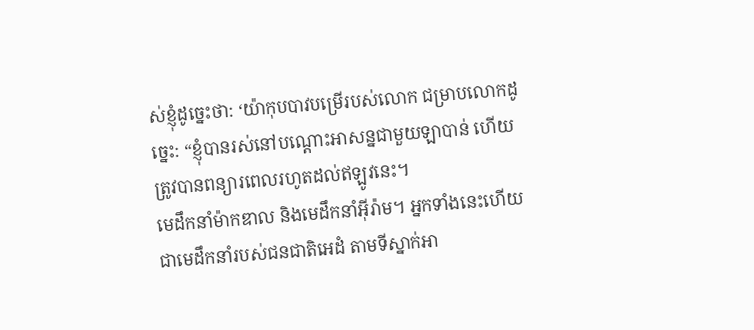ស់ខ្ញុំដូច្នេះថា: ‘យ៉ាកុបបាវបម្រើរបស់លោក ជម្រាបលោកដូច្នេះ: “ខ្ញុំបានរស់នៅបណ្ដោះអាសន្នជាមួយឡាបាន់ ហើយត្រូវបានពន្យារពេលរហូតដល់ឥឡូវនេះ។
មេដឹកនាំម៉ាកឌាល និងមេដឹកនាំអ៊ីរ៉ាម។ អ្នកទាំងនេះហើយ ជាមេដឹកនាំរបស់ជនជាតិអេដំ តាមទីស្នាក់អា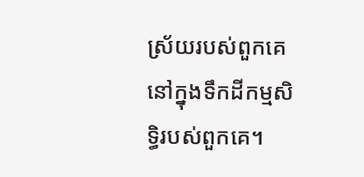ស្រ័យរបស់ពួកគេនៅក្នុងទឹកដីកម្មសិទ្ធិរបស់ពួកគេ។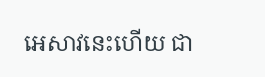អេសាវនេះហើយ ជា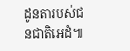ដូនតារបស់ជនជាតិអេដំ៕